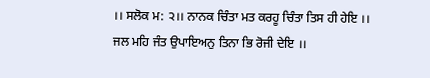।। ਸਲੋਕ ਮ: ੨।। ਨਾਨਕ ਚਿੰਤਾ ਮਤ ਕਰਹੂ ਚਿੰਤਾ ਤਿਸ ਹੀ ਹੇਇ ।। ਜਲ ਮਹਿ ਜੰਤ ਉਪਾਇਅਨੁ ਤਿਨਾ ਭਿ ਰੋਜੀ ਦੇਇ ।।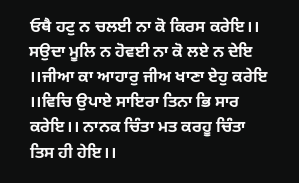ਓਥੈ ਹਟੁ ਨ ਚਲਈ ਨਾ ਕੋ ਕਿਰਸ ਕਰੇਇ।। ਸਉਦਾ ਮੂਲਿ ਨ ਹੋਵਈ ਨਾ ਕੋ ਲਏ ਨ ਦੇਇ ।।ਜੀਆ ਕਾ ਆਹਾਰੁ ਜੀਅ ਖਾਣਾ ਏਹੁ ਕਰੇਇ ।।ਵਿਚਿ ਉਪਾਏ ਸਾਇਰਾ ਤਿਨਾ ਭਿ ਸਾਰ ਕਰੇਇ।। ਨਾਨਕ ਚਿੰਤਾ ਮਤ ਕਰਹੂ ਚਿੰਤਾ ਤਿਸ ਹੀ ਹੇਇ।।